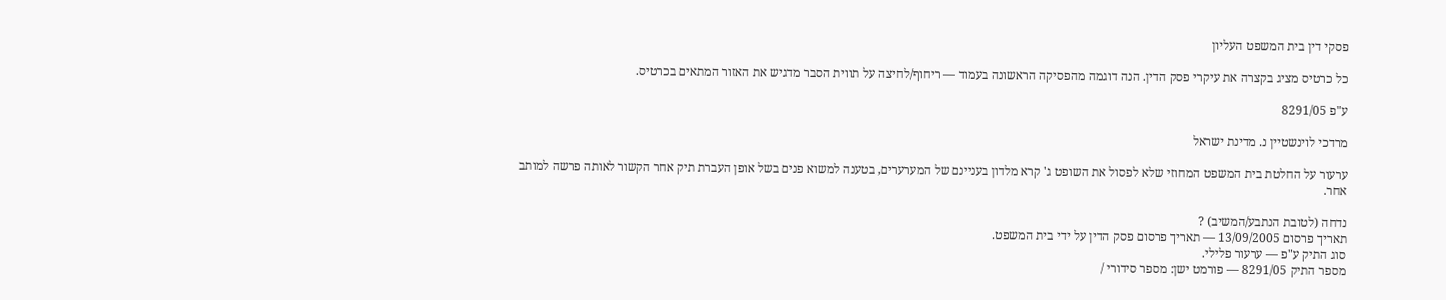פסקי דין בית המשפט העליון

כל כרטיס מציג בקצרה את עיקרי פסק הדין. הנה דוגמה מהפסיקה הראשונה בעמוד — ריחוף/לחיצה על תווית הסבר מדגיש את האזור המתאים בכרטיס.

ע"פ 8291/05

מרדכי לוינשטיין נ. מדינת ישראל

ערעור על החלטת בית המשפט המחוזי שלא לפסול את השופט ג' קרא מלדון בעניינם של המערערים, בטענה למשוא פנים בשל אופן העברת תיק אחר הקשור לאותה פרשה למותב אחר.

נדחה (לטובת הנתבע/המשיב) ?
תאריך פרסום 13/09/2005 — תאריך פרסום פסק הדין על ידי בית המשפט.
סוג התיק ע"פ — ערעור פלילי.
מספר התיק 8291/05 — פורמט ישן: מספר סידורי /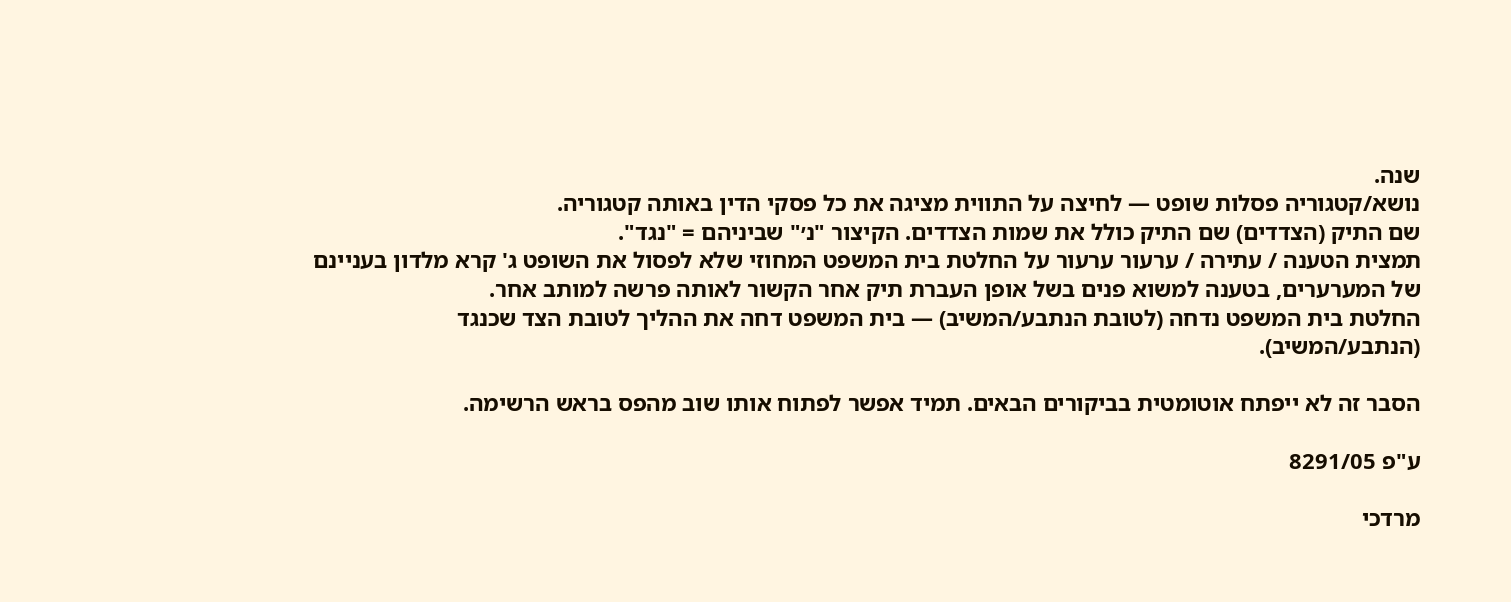שנה.
נושא/קטגוריה פסלות שופט — לחיצה על התווית מציגה את כל פסקי הדין באותה קטגוריה.
שם התיק (הצדדים) שם התיק כולל את שמות הצדדים. הקיצור "נ׳" שביניהם = "נגד".
תמצית הטענה / עתירה / ערעור ערעור על החלטת בית המשפט המחוזי שלא לפסול את השופט ג' קרא מלדון בעניינם של המערערים, בטענה למשוא פנים בשל אופן העברת תיק אחר הקשור לאותה פרשה למותב אחר.
החלטת בית המשפט נדחה (לטובת הנתבע/המשיב) — בית המשפט דחה את ההליך לטובת הצד שכנגד (הנתבע/המשיב).

הסבר זה לא ייפתח אוטומטית בביקורים הבאים. תמיד אפשר לפתוח אותו שוב מהפס בראש הרשימה.

ע"פ 8291/05

מרדכי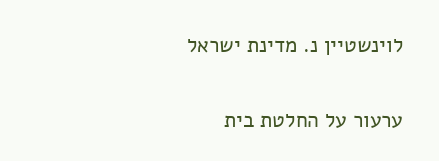לוינשטיין נ. מדינת ישראל

ערעור על החלטת בית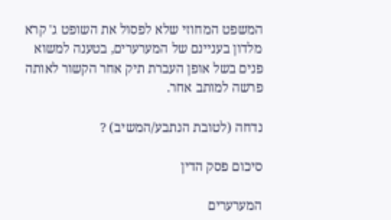המשפט המחוזי שלא לפסול את השופט ג' קרא מלדון בעניינם של המערערים, בטענה למשוא פנים בשל אופן העברת תיק אחר הקשור לאותה פרשה למותב אחר.

נדחה (לטובת הנתבע/המשיב) ?

סיכום פסק הדין

המערערים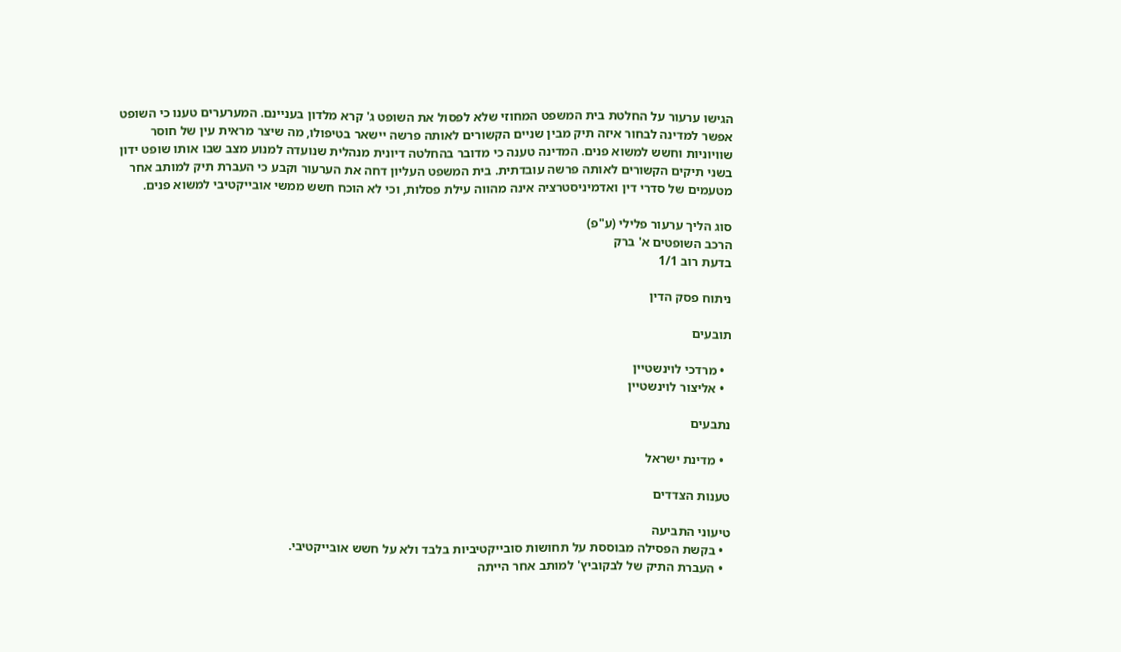הגישו ערעור על החלטת בית המשפט המחוזי שלא לפסול את השופט ג' קרא מלדון בעניינם. המערערים טענו כי השופט אפשר למדינה לבחור איזה תיק מבין שניים הקשורים לאותה פרשה יישאר בטיפולו, מה שיצר מראית עין של חוסר שוויוניות וחשש למשוא פנים. המדינה טענה כי מדובר בהחלטה דיונית מנהלית שנועדה למנוע מצב שבו אותו שופט ידון בשני תיקים הקשורים לאותה פרשה עובדתית. בית המשפט העליון דחה את הערעור וקבע כי העברת תיק למותב אחר מטעמים של סדרי דין ואדמיניסטרציה אינה מהווה עילת פסלות, וכי לא הוכח חשש ממשי אובייקטיבי למשוא פנים.

סוג הליך ערעור פלילי (ע"פ)
הרכב השופטים א' ברק
בדעת רוב 1/1

ניתוח פסק הדין

תובעים

  • מרדכי לוינשטיין
  • אליצור לוינשטיין

נתבעים

  • מדינת ישראל

טענות הצדדים

טיעוני התביעה
  • בקשת הפסילה מבוססת על תחושות סובייקטיביות בלבד ולא על חשש אובייקטיבי.
  • העברת התיק של לבקוביץ' למותב אחר הייתה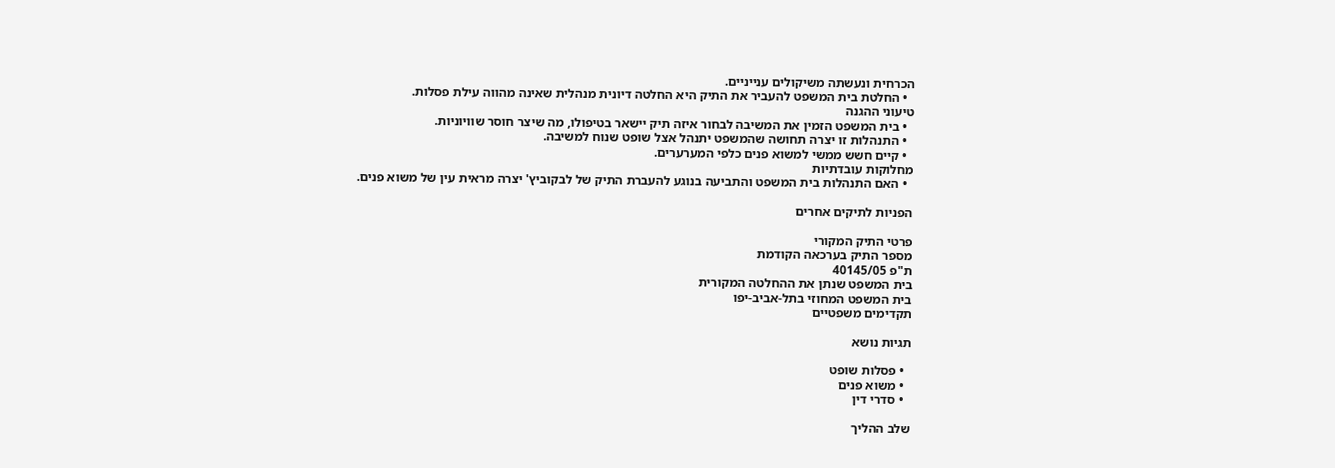הכרחית ונעשתה משיקולים ענייניים.
  • החלטת בית המשפט להעביר את התיק היא החלטה דיונית מנהלית שאינה מהווה עילת פסלות.
טיעוני ההגנה
  • בית המשפט הזמין את המשיבה לבחור איזה תיק יישאר בטיפולו, מה שיצר חוסר שוויוניות.
  • התנהלות זו יצרה תחושה שהמשפט יתנהל אצל שופט שנוח למשיבה.
  • קיים חשש ממשי למשוא פנים כלפי המערערים.
מחלוקות עובדתיות
  • האם התנהלות בית המשפט והתביעה בנוגע להעברת התיק של לבקוביץ' יצרה מראית עין של משוא פנים.

הפניות לתיקים אחרים

פרטי התיק המקורי
מספר התיק בערכאה הקודמת
ת"פ 40145/05
בית המשפט שנתן את ההחלטה המקורית
בית המשפט המחוזי בתל-אביב-יפו
תקדימים משפטיים

תגיות נושא

  • פסלות שופט
  • משוא פנים
  • סדרי דין

שלב ההליך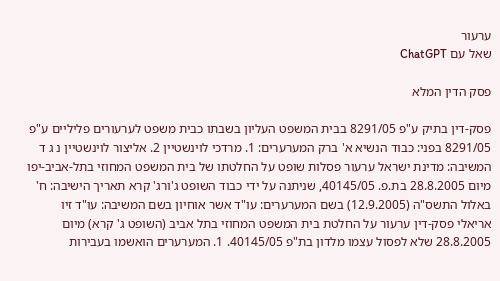ערעור
שאל עם ChatGPT

פסק הדין המלא

פסק-דין בתיק ע"פ 8291/05 בבית המשפט העליון בשבתו כבית משפט לערעורים פליליים ע"פ 8291/05 בפני: כבוד הנשיא א' ברק המערערים: 1. מרדכי לוינשטיין 2. אליצור לוינשטיין נ ג ד המשיבה: מדינת ישראל ערעור פסלות שופט על החלטתו של בית המשפט המחוזי בתל-אביב-יפו מיום 28.8.2005 בת.פ. 40145/05, שניתנה על ידי כבוד השופט ג'ורג' קרא תאריך הישיבה: ח' באלול התשס"ה (12.9.2005) בשם המערערים: עו"ד אשר אוחיון בשם המשיבה: עו"ד זיו אריאלי פסק-דין ערעור על החלטת בית המשפט המחוזי בתל אביב (השופט ג' קרא) מיום 28.8.2005 שלא לפסול עצמו מלדון בת"פ 40145/05. 1. המערערים הואשמו בעבירות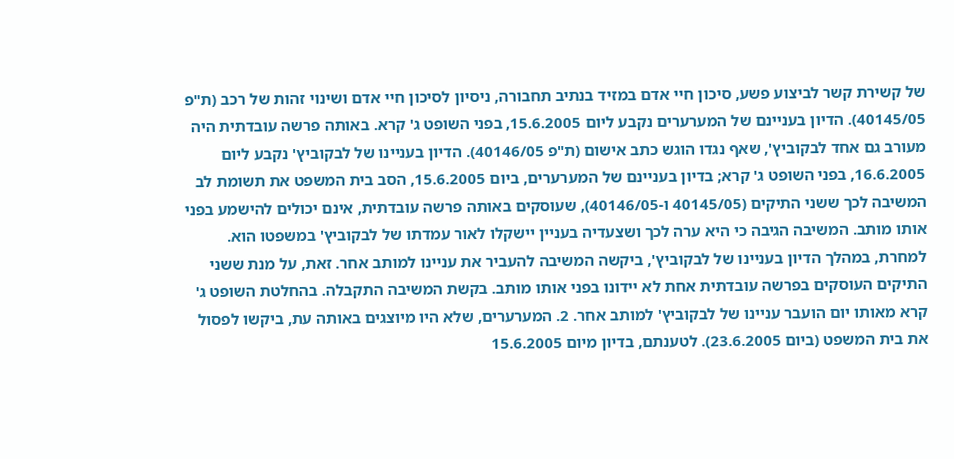של קשירת קשר לביצוע פשע, סיכון חיי אדם במזיד בנתיב תחבורה, ניסיון לסיכון חיי אדם ושינוי זהות של רכב (ת"פ 40145/05). הדיון בעניינם של המערערים נקבע ליום 15.6.2005, בפני השופט ג' קרא. באותה פרשה עובדתית היה מעורב גם אחד לבקוביץ', שאף נגדו הוגש כתב אישום (ת"פ 40146/05). הדיון בעניינו של לבקוביץ' נקבע ליום 16.6.2005, בפני השופט ג' קרא; בדיון בעניינם של המערערים, ביום 15.6.2005, הסב בית המשפט את תשומת לב המשיבה לכך ששני התיקים (40145/05 ו-40146/05), שעוסקים באותה פרשה עובדתית, אינם יכולים להישמע בפני אותו מותב. המשיבה הגיבה כי היא ערה לכך ושצעדיה בעניין יישקלו לאור עמדתו של לבקוביץ' במשפטו הוא. למחרת, במהלך הדיון בעניינו של לבקוביץ', ביקשה המשיבה להעביר את עניינו למותב אחר. זאת, על מנת ששני התיקים העוסקים בפרשה עובדתית אחת לא יידונו בפני אותו מותב. בקשת המשיבה התקבלה. בהחלטת השופט ג' קרא מאותו יום הועבר עניינו של לבקוביץ' למותב אחר. 2. המערערים, שלא היו מיוצגים באותה עת, ביקשו לפסול את בית המשפט (ביום 23.6.2005). לטענתם, בדיון מיום 15.6.2005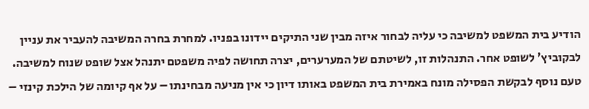הודיע בית המשפט למשיבה כי עליה לבחור איזה מבין שני התיקים יידונו בפניו. למחרת בחרה המשיבה להעביר את עניין לבקוביץ' לשופט אחר. התנהלות זו, לשיטתם של המערערים, יצרה תחושה לפיה משפטם יתנהל אצל שופט שנוח למשיבה. טעם נוסף לבקשת הפסילה מונח באמירת בית המשפט באותו דיון כי אין מניעה מבחינתו – על אף קיומה של הילכת קינזי –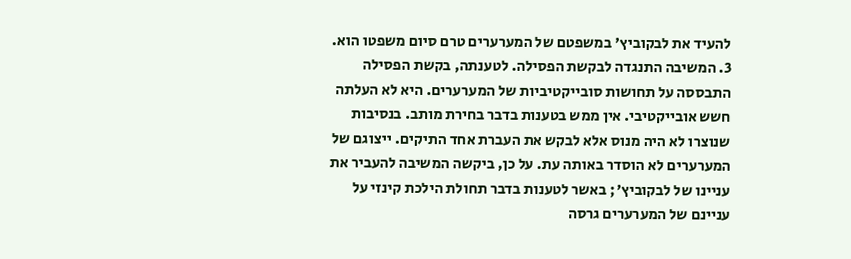להעיד את לבקוביץ' במשפטם של המערערים טרם סיום משפטו הוא. 3. המשיבה התנגדה לבקשת הפסילה. לטענתה, בקשת הפסילה התבססה על תחושות סובייקטיביות של המערערים. היא לא העלתה חשש אובייקטיבי. אין ממש בטענות בדבר בחירת מותב. בנסיבות שנוצרו לא היה מנוס אלא לבקש את העברת אחד התיקים. ייצוגם של המערערים לא הוסדר באותה עת. על כן, ביקשה המשיבה להעביר את עניינו של לבקוביץ'; באשר לטענות בדבר תחולת הילכת קינזי על עניינם של המערערים גרסה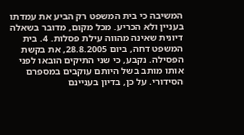המשיבה כי בית המשפט רק הביע את עמדתו בעניין ולא הכריע. מכל מקום, מדובר בשאלה דיונית שאינה מהווה עילת פסלות. 4. בית המשפט דחה, ביום 28.8.2005, את בקשת הפסילה. נקבע, כי שני התיקים הובאו לפני אותו מותב בשל היותם עוקבים במספרם הסידורי. על כן, בדיון בעניינם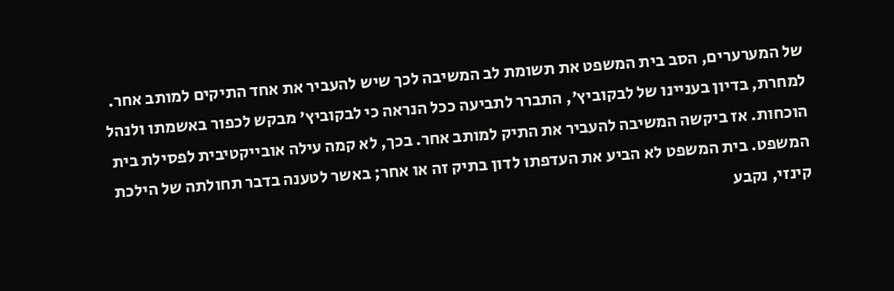של המערערים, הסב בית המשפט את תשומת לב המשיבה לכך שיש להעביר את אחד התיקים למותב אחר. למחרת, בדיון בעניינו של לבקוביץ', התברר לתביעה ככל הנראה כי לבקוביץ' מבקש לכפור באשמתו ולנהל הוכחות. אז ביקשה המשיבה להעביר את התיק למותב אחר. בכך, לא קמה עילה אובייקטיבית לפסילת בית המשפט. בית המשפט לא הביע את העדפתו לדון בתיק זה או אחר; באשר לטענה בדבר תחולתה של הילכת קינזי, נקבע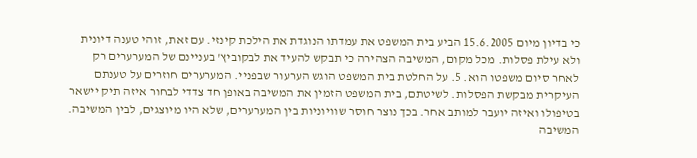כי בדיון מיום 15.6.2005 הביע בית המשפט את עמדתו הנוגדת את הילכת קינזי. עם זאת, זוהי טענה דיונית ולא עילת פסלות. מכל מקום, המשיבה הצהירה כי תבקש להעיד את לבקוביץ' בעניינם של המערערים רק לאחר סיום משפטו הוא. 5. על החלטת בית המשפט הוגש הערעור שבפניי. המערערים חוזרים על טענתם העיקרית מבקשת הפסלות. לשיטתם, בית המשפט הזמין את המשיבה באופן חד צדדי לבחור איזה תיק יישאר בטיפולו ואיזה יועבר למותב אחר. בכך נוצר חוסר שוויוניות בין המערערים, שלא היו מיוצגים, לבין המשיבה. המשיבה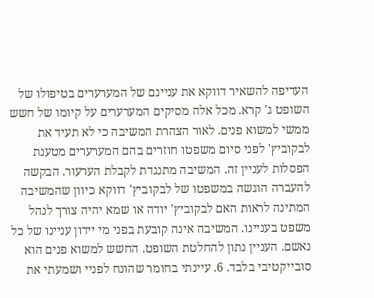העדיפה להשאיר דווקא את עניינם של המערערים בטיפולו של השופט ג' קרא. מכל אלה מסיקים המערערים על קיומו של חשש ממשי למשוא פנים. לאור הצהרת המשיבה כי לא תעיד את לבקוביץ' לפני סיום משפטו חוזרים בהם המערערים מטענת הפסלות לעניין זה. המשיבה מתנגדת לקבלת הערעור. הבקשה להעברה הוגשה במשפטו של לבקוביץ' דווקא כיוון שהמשיבה המתינה לראות האם לבקוביץ' יודה או שמא יהיה צורך לנהל משפט בעניינו. המשיבה אינה קובעת בפני מי יידון עניינו של כל נאשם. העניין נתון להחלטת השופט. החשש למשוא פנים הוא סובייקטיבי בלבד. 6. עיינתי בחומר שהונח לפניי ושמעתי את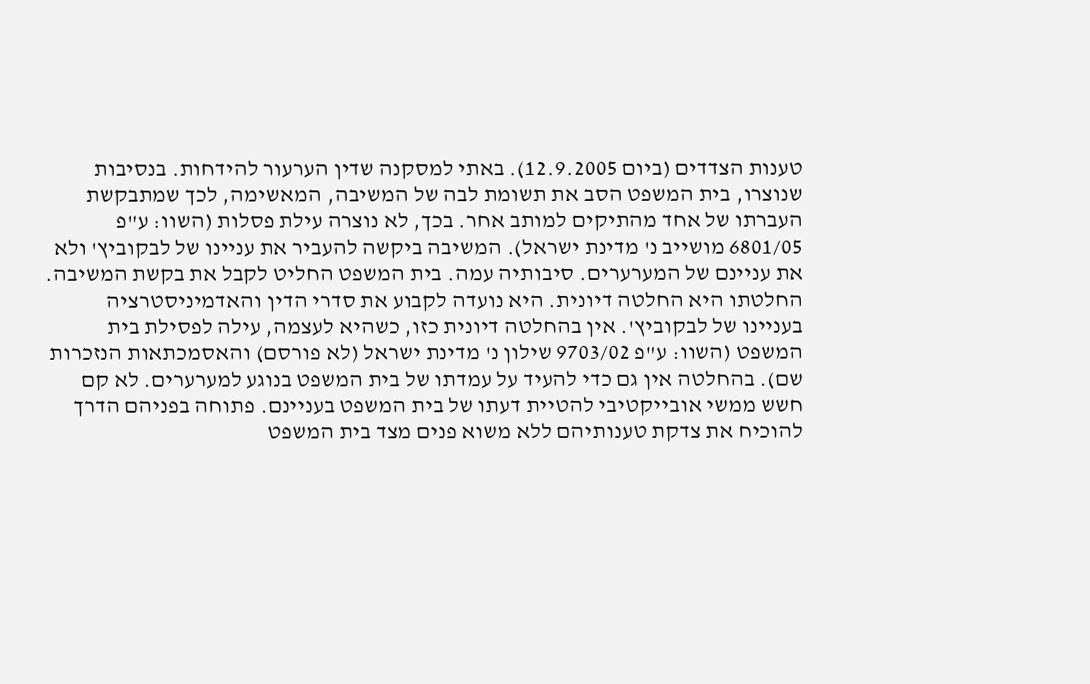טענות הצדדים (ביום 12.9.2005). באתי למסקנה שדין הערעור להידחות. בנסיבות שנוצרו, בית המשפט הסב את תשומת לבה של המשיבה, המאשימה, לכך שמתבקשת העברתו של אחד מהתיקים למותב אחר. בכך, לא נוצרה עילת פסלות (השוו: ע"פ 6801/05 מושייב נ' מדינת ישראל). המשיבה ביקשה להעביר את עניינו של לבקוביץ' ולא את עניינם של המערערים. סיבותיה עמה. בית המשפט החליט לקבל את בקשת המשיבה. החלטתו היא החלטה דיונית. היא נועדה לקבוע את סדרי הדין והאדמיניסטרציה בעניינו של לבקוביץ'. אין בהחלטה דיונית כזו, כשהיא לעצמה, עילה לפסילת בית המשפט (השוו: ע"פ 9703/02 שילון נ' מדינת ישראל (לא פורסם) והאסמכתאות הנזכרות שם). בהחלטה אין גם כדי להעיד על עמדתו של בית המשפט בנוגע למערערים. לא קם חשש ממשי אובייקטיבי להטיית דעתו של בית המשפט בעניינם. פתוחה בפניהם הדרך להוכיח את צדקת טענותיהם ללא משוא פנים מצד בית המשפט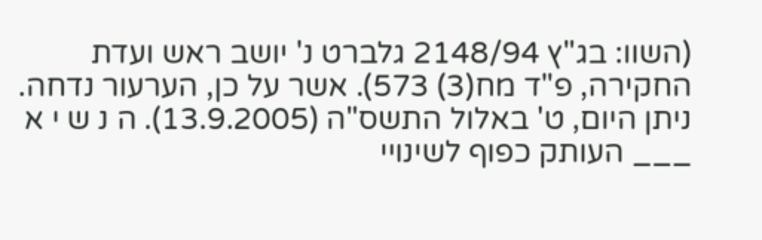(השוו: בג"ץ 2148/94 גלברט נ' יושב ראש ועדת החקירה, פ"ד מח(3) 573). אשר על כן, הערעור נדחה. ניתן היום, ט' באלול התשס"ה (13.9.2005). ה נ ש י א ___ העותק כפוף לשינויי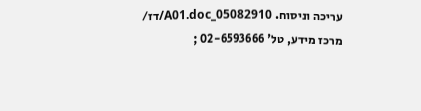עריכה וניסוח. 05082910_A01.doc/דז/ מרכז מידע, טל' 02-6593666 ;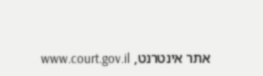אתר אינטרנט, www.court.gov.il